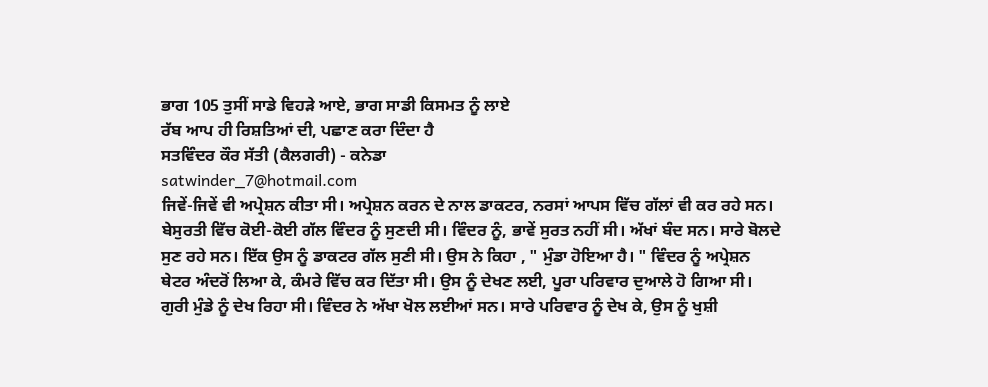ਭਾਗ 105 ਤੁਸੀਂ ਸਾਡੇ ਵਿਹੜੇ ਆਏ, ਭਾਗ ਸਾਡੀ ਕਿਸਮਤ ਨੂੰ ਲਾਏ
ਰੱਬ ਆਪ ਹੀ ਰਿਸ਼ਤਿਆਂ ਦੀ, ਪਛਾਣ ਕਰਾ ਦਿੰਦਾ ਹੈ
ਸਤਵਿੰਦਰ ਕੌਰ ਸੱਤੀ (ਕੈਲਗਰੀ) - ਕਨੇਡਾ
satwinder_7@hotmail.com
ਜਿਵੇਂ-ਜਿਵੇਂ ਵੀ ਅਪ੍ਰੇਸ਼ਨ ਕੀਤਾ ਸੀ। ਅਪ੍ਰੇਸ਼ਨ ਕਰਨ ਦੇ ਨਾਲ ਡਾਕਟਰ, ਨਰਸਾਂ ਆਪਸ ਵਿੱਚ ਗੱਲਾਂ ਵੀ ਕਰ ਰਹੇ ਸਨ। ਬੇਸੁਰਤੀ ਵਿੱਚ ਕੋਈ-ਕੋਈ ਗੱਲ ਵਿੰਦਰ ਨੂੰ ਸੁਣਦੀ ਸੀ। ਵਿੰਦਰ ਨੂੰ, ਭਾਵੇਂ ਸੁਰਤ ਨਹੀਂ ਸੀ। ਅੱਖਾਂ ਬੰਦ ਸਨ। ਸਾਰੇ ਬੋਲਦੇ ਸੁਣ ਰਹੇ ਸਨ। ਇੱਕ ਉਸ ਨੂੰ ਡਾਕਟਰ ਗੱਲ ਸੁਣੀ ਸੀ। ਉਸ ਨੇ ਕਿਹਾ , " ਮੁੰਡਾ ਹੋਇਆ ਹੈ। " ਵਿੰਦਰ ਨੂੰ ਅਪ੍ਰੇਸ਼ਨ ਥੇਟਰ ਅੰਦਰੋਂ ਲਿਆ ਕੇ, ਕੰਮਰੇ ਵਿੱਚ ਕਰ ਦਿੱਤਾ ਸੀ। ਉਸ ਨੂੰ ਦੇਖਣ ਲਈ, ਪੂਰਾ ਪਰਿਵਾਰ ਦੁਆਲੇ ਹੋ ਗਿਆ ਸੀ। ਗੁਰੀ ਮੁੰਡੇ ਨੂੰ ਦੇਖ ਰਿਹਾ ਸੀ। ਵਿੰਦਰ ਨੇ ਅੱਖਾ ਖੋਲ ਲਈਆਂ ਸਨ। ਸਾਰੇ ਪਰਿਵਾਰ ਨੂੰ ਦੇਖ ਕੇ, ਉਸ ਨੂੰ ਖੁਸ਼ੀ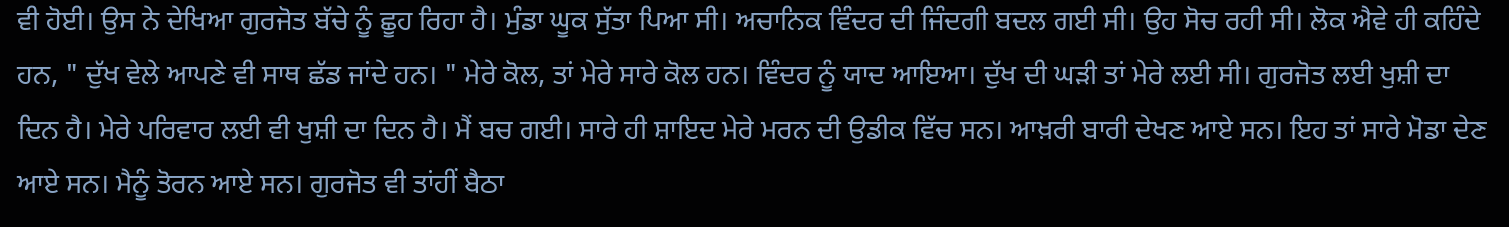ਵੀ ਹੋਈ। ਉਸ ਨੇ ਦੇਖਿਆ ਗੁਰਜੋਤ ਬੱਚੇ ਨੂੰ ਛੂਹ ਰਿਹਾ ਹੈ। ਮੁੰਡਾ ਘੂਕ ਸੁੱਤਾ ਪਿਆ ਸੀ। ਅਚਾਨਿਕ ਵਿੰਦਰ ਦੀ ਜਿੰਦਗੀ ਬਦਲ ਗਈ ਸੀ। ਉਹ ਸੋਚ ਰਹੀ ਸੀ। ਲੋਕ ਐਵੇ ਹੀ ਕਹਿੰਦੇ ਹਨ, " ਦੁੱਖ ਵੇਲੇ ਆਪਣੇ ਵੀ ਸਾਥ ਛੱਡ ਜਾਂਦੇ ਹਨ। " ਮੇਰੇ ਕੋਲ, ਤਾਂ ਮੇਰੇ ਸਾਰੇ ਕੋਲ ਹਨ। ਵਿੰਦਰ ਨੂੰ ਯਾਦ ਆਇਆ। ਦੁੱਖ ਦੀ ਘੜੀ ਤਾਂ ਮੇਰੇ ਲਈ ਸੀ। ਗੁਰਜੋਤ ਲਈ ਖੁਸ਼ੀ ਦਾ ਦਿਨ ਹੈ। ਮੇਰੇ ਪਰਿਵਾਰ ਲਈ ਵੀ ਖੁਸ਼ੀ ਦਾ ਦਿਨ ਹੈ। ਮੈਂ ਬਚ ਗਈ। ਸਾਰੇ ਹੀ ਸ਼ਾਇਦ ਮੇਰੇ ਮਰਨ ਦੀ ਉਡੀਕ ਵਿੱਚ ਸਨ। ਆਖ਼ਰੀ ਬਾਰੀ ਦੇਖਣ ਆਏ ਸਨ। ਇਹ ਤਾਂ ਸਾਰੇ ਮੋਡਾ ਦੇਣ ਆਏ ਸਨ। ਮੈਨੂੰ ਤੋਰਨ ਆਏ ਸਨ। ਗੁਰਜੋਤ ਵੀ ਤਾਂਹੀਂ ਬੈਠਾ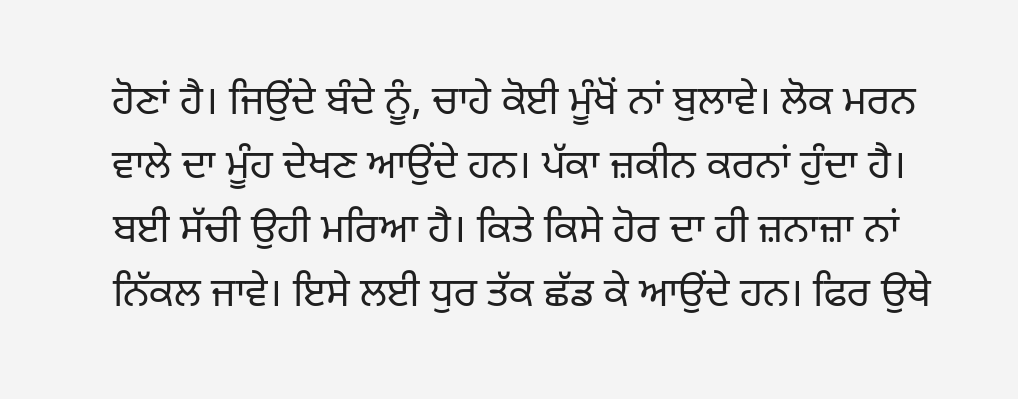ਹੋਣਾਂ ਹੈ। ਜਿਉਂਦੇ ਬੰਦੇ ਨੂੰ, ਚਾਹੇ ਕੋਈ ਮੂੰਖੋਂ ਨਾਂ ਬੁਲਾਵੇ। ਲੋਕ ਮਰਨ ਵਾਲੇ ਦਾ ਮੂੰਹ ਦੇਖਣ ਆਉਂਦੇ ਹਨ। ਪੱਕਾ ਜ਼ਕੀਨ ਕਰਨਾਂ ਹੁੰਦਾ ਹੈ। ਬਈ ਸੱਚੀ ਉਹੀ ਮਰਿਆ ਹੈ। ਕਿਤੇ ਕਿਸੇ ਹੋਰ ਦਾ ਹੀ ਜ਼ਨਾਜ਼ਾ ਨਾਂ ਨਿੱਕਲ ਜਾਵੇ। ਇਸੇ ਲਈ ਧੁਰ ਤੱਕ ਛੱਡ ਕੇ ਆਉਂਦੇ ਹਨ। ਫਿਰ ਉਥੇ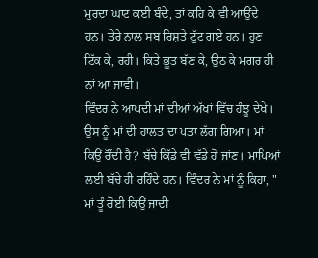ਮੁਰਦਾ ਘਾਟ ਕਈ ਬੰਦੇ, ਤਾਂ ਕਹਿ ਕੇ ਵੀ ਆਉਂਦੇ ਹਨ। ਤੇਰੇ ਨਾਲ ਸਬ ਰਿਸ਼ਤੇ ਟੁੱਟ ਗਏ ਹਨ। ਹੁਣ ਟਿੱਕ ਕੇ, ਰਹੀ। ਕਿਤੇ ਭੂਤ ਬੱਣ ਕੇ, ਉਠ ਕੇ ਮਗਰ ਹੀ ਨਾਂ ਆ ਜਾਵੀ।
ਵਿੰਦਰ ਨੇ ਆਪਦੀ ਮਾਂ ਦੀਆਂ ਅੱਖਾਂ ਵਿੱਚ ਹੰਝੂ ਦੇਖੇ। ਉਸ ਨੂੰ ਮਾਂ ਦੀ ਹਾਲਤ ਦਾ ਪਤਾ ਲੱਗ ਗਿਆ। ਮਾਂ ਕਿਉਂ ਰੌਂਦੀ ਹੈ? ਬੱਚੇ ਕਿੱਡੇ ਵੀ ਵੱਡੇ ਹੋ ਜਾਂਣ। ਮਾਪਿਆਂ ਲਈ ਬੱਚੇ ਹੀ ਰਹਿੰਦੇ ਹਨ। ਵਿੰਦਰ ਨੇ ਮਾਂ ਨੂੰ ਕਿਹਾ, " ਮਾਂ ਤੂੰ ਰੋਈ ਕਿਉਂ ਜਾਦੀ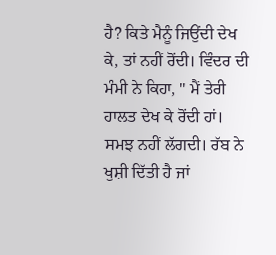ਹੈ? ਕਿਤੇ ਮੈਨੂੰ ਜਿਉਂਦੀ ਦੇਖ ਕੇ, ਤਾਂ ਨਹੀਂ ਰੋਂਦੀ। ਵਿੰਦਰ ਦੀ ਮੰਮੀ ਨੇ ਕਿਹਾ, " ਮੈਂ ਤੇਰੀ ਹਾਲਤ ਦੇਖ ਕੇ ਰੋਂਦੀ ਹਾਂ। ਸਮਝ ਨਹੀਂ ਲੱਗਦੀ। ਰੱਬ ਨੇ ਖੁਸ਼ੀ ਦਿੱਤੀ ਹੈ ਜਾਂ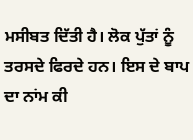ਮਸੀਬਤ ਦਿੱਤੀ ਹੈ। ਲੋਕ ਪੁੱਤਾਂ ਨੂੰ ਤਰਸਦੇ ਫਿਰਦੇ ਹਨ। ਇਸ ਦੇ ਬਾਪ ਦਾ ਨਾਂਮ ਕੀ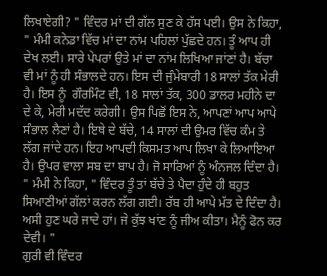ਲਿਖਾਏਗੀ? " ਵਿੰਦਰ ਮਾਂ ਦੀ ਗੱਲ ਸੁਣ ਕੇ ਹੱਸ ਪਈ। ਉਸ ਨੇ ਕਿਹਾ, " ਮੰਮੀ ਕਨੇਡਾ ਵਿੱਚ ਮਾਂ ਦਾ ਨਾਂਮ ਪਹਿਲਾਂ ਪੁੱਛਦੇ ਹਨ। ਤੂੰ ਆਪ ਹੀ ਦੇਖ ਲਈ। ਸਾਰੇ ਪੇਪਰਾਂ ਉਤੇ ਮਾਂ ਦਾ ਨਾਂਮ ਲਿਖਿਆ ਜਾਂਣਾਂ ਹੈ। ਬੱਚਾ ਵੀ ਮਾਂ ਨੂੰ ਹੀ ਸੰਭਾਲਦੇ ਹਨ। ਇਸ ਦੀ ਜੁੰਮੇਬਾਰੀ 18 ਸਾਲਾਂ ਤੱਕ ਮੇਰੀ ਹੈ। ਇਸ ਨੂੰ  ਗੌਰਮਿੰਟ ਵੀ, 18 ਸਾਲਾਂ ਤੱਕ, 300 ਡਾਲਰ ਮਹੀਨੇ ਦਾ ਦੇ ਕੇ, ਮੇਰੀ ਮਦੱਦ ਕਰੇਗੀ। ਉਸ ਪਿਛੋਂ ਇਸ ਨੇ, ਆਪਣਾਂ ਆਪ ਆਪੇ ਸੰਭਾਲ ਲੈਣਾਂ ਹੈ। ਇਥੇ ਦੇ ਬੱਚੇ, 14 ਸਾਲਾਂ ਦੀ ਉਮਰ ਵਿੱਚ ਕੰਮ ਤੇ ਲੱਗ ਜਾਂਦੇ ਹਨ। ਇਹ ਆਪਦੀ ਕਿਸਮਤ ਆਪ ਲਿਖਾ ਕੇ ਲਿਆਇਆ ਹੈ। ਉਪਰ ਵਾਲਾ ਸਬ ਦਾ ਬਾਪ ਹੈ। ਜੋ ਸਾਰਿਆਂ ਨੂੰ ਅੰਨਜਲ ਦਿੰਦਾ ਹੈ। " ਮੰਮੀ ਨੇ ਕਿਹਾ, " ਵਿੰਦਰ ਤੂੰ ਤਾਂ ਬੱਚੇ ਤੇ ਪੈਦਾ ਹੁੰਦੇ ਹੀ ਬਹੁਤ ਸਿਆਣੀਆਂ ਗੱਲਾਂ ਕਰਨ ਲੱਗ ਗਈ। ਰੱਬ ਹੀ ਆਪੇ ਮੱਤ ਦੇ ਦਿੰਦਾ ਹੈ। ਅਸੀ ਹੁਣ ਘਰੇ ਜਾਦੇ ਹਾਂ। ਜੇ ਕੁੱਝ ਖਾਂਣ ਨੂੰ ਜੀਅ ਕੀਤਾ। ਮੈਨੂੰ ਫੋਨ ਕਰ ਦੇਵੀ। "
ਗੁਰੀ ਵੀ ਵਿੰਦਰ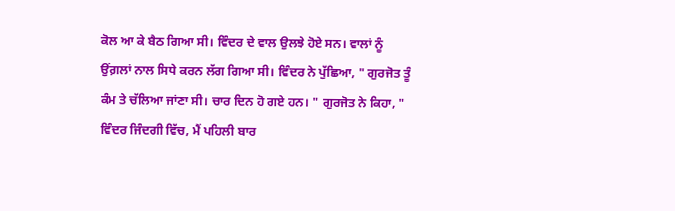ਕੋਲ ਆ ਕੇ ਬੈਠ ਗਿਆ ਸੀ। ਵਿੰਦਰ ਦੇ ਵਾਲ ਉਲਝੇ ਹੋਏ ਸਨ। ਵਾਲਾਂ ਨੂੰ ਉਂਗ਼ਲਾਂ ਨਾਲ ਸਿਧੇ ਕਰਨ ਲੱਗ ਗਿਆ ਸੀ। ਵਿੰਦਰ ਨੇ ਪੁੱਛਿਆ, " ਗੁਰਜੋਤ ਤੂੰ ਕੰਮ ਤੇ ਚੱਲਿਆ ਜਾਂਣਾ ਸੀ। ਚਾਰ ਦਿਨ ਹੋ ਗਏ ਹਨ। " ਗੁਰਜੋਤ ਨੇ ਕਿਹਾ, " ਵਿੰਦਰ ਜਿੰਦਗੀ ਵਿੱਚ, ਮੈਂ ਪਹਿਲੀ ਬਾਰ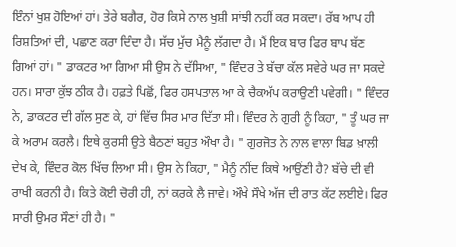ਇੰਨਾਂ ਖੁਸ਼ ਹੋਇਆਂ ਹਾਂ। ਤੇਰੇ ਬਗੈਰ, ਹੋਰ ਕਿਸੇ ਨਾਲ ਖੁਸ਼ੀ ਸਾਂਝੀ ਨਹੀਂ ਕਰ ਸਕਦਾ। ਰੱਬ ਆਪ ਹੀ ਰਿਸ਼ਤਿਆਂ ਦੀ, ਪਛਾਣ ਕਰਾ ਦਿੰਦਾ ਹੈ। ਸੱਚ ਮੁੱਚ ਮੈਨੂੰ ਲੱਗਦਾ ਹੈ। ਮੈਂ ਇਕ ਬਾਰ ਫਿਰ ਬਾਪ ਬੱਣ ਗਿਆਂ ਹਾਂ। " ਡਾਕਟਰ ਆ ਗਿਆ ਸੀ ਉਸ ਨੇ ਦੱਸਿਆ, " ਵਿੰਦਰ ਤੇ ਬੱਚਾ ਕੱਲ ਸਵੇਰੇ ਘਰ ਜਾ ਸਕਦੇ ਹਨ। ਸਾਰਾ ਕੁੱਝ ਠੀਕ ਹੈ। ਹਫ਼ਤੇ ਪਿਛੋਂ, ਫਿਰ ਹਸਪਤਾਲ ਆ ਕੇ ਚੈਕਅੱਪ ਕਰਾਉਣੀ ਪਵੇਗੀ। " ਵਿੰਦਰ ਨੇ, ਡਾਕਟਰ ਦੀ ਗੱਲ ਸੁਣ ਕੇ, ਹਾਂ ਵਿੱਚ ਸਿਰ ਮਾਰ ਦਿੱਤਾ ਸੀ। ਵਿੰਦਰ ਨੇ ਗੁਰੀ ਨੂੰ ਕਿਹਾ, " ਤੂੰ ਘਰ ਜਾ ਕੇ ਅਰਾਮ ਕਰਲੈ। ਇਥੇ ਕੁਰਸੀ ਉਤੇ ਬੈਠਣਾਂ ਬਹੁਤ ਔਖਾ ਹੈ। " ਗੁਰਜੋਤ ਨੇ ਨਾਲ ਵਾਲਾ ਬਿਡ ਖ਼ਾਲੀ ਦੇਖ ਕੇ, ਵਿੰਦਰ ਕੋਲ ਖਿੱਚ ਲਿਆ ਸੀ। ਉਸ ਨੇ ਕਿਹਾ, " ਮੈਨੂੰ ਨੀਂਦ ਕਿਥੇ ਆਉਂਣੀ ਹੈ? ਬੱਚੇ ਦੀ ਵੀ ਰਾਖੀ ਕਰਨੀ ਹੈ। ਕਿਤੇ ਕੋਈ ਚੋਰੀ ਹੀ, ਨਾਂ ਕਰਕੇ ਲੈ ਜਾਵੇ। ਔਖੇ ਸੌਖੇ ਅੱਜ ਦੀ ਰਾਤ ਕੱਟ ਲਈਏ। ਫਿਰ ਸਾਰੀ ਉਮਰ ਸੌਣਾਂ ਹੀ ਹੈ। "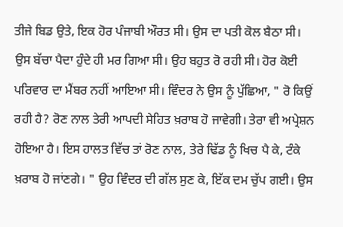ਤੀਜੇ ਬਿਡ ਉਤੇ, ਇਕ ਹੋਰ ਪੰਜਾਬੀ ਔਰਤ ਸੀ। ਉਸ ਦਾ ਪਤੀ ਕੋਲ ਬੈਠਾ ਸੀ। ਉਸ ਬੱਚਾ ਪੈਦਾ ਹੁੰਦੇ ਹੀ ਮਰ ਗਿਆ ਸੀ। ਉਹ ਬਹੁਤ ਰੋ ਰਹੀ ਸੀ। ਹੋਰ ਕੋਈ ਪਰਿਵਾਰ ਦਾ ਮੈਂਬਰ ਨਹੀਂ ਆਇਆ ਸੀ। ਵਿੰਦਰ ਨੇ ਉਸ ਨੂੰ ਪੁੱਛਿਆ, " ਰੋ ਕਿਉਂ ਰਹੀ ਹੈ? ਰੋਣ ਨਾਲ ਤੇਰੀ ਆਪਦੀ ਸੇਹਿਤ ਖ਼ਰਾਬ ਹੋ ਜਾਵੇਗੀ। ਤੇਰਾ ਵੀ ਅਪ੍ਰੇਸ਼ਨ ਹੋਇਆ ਹੈ। ਇਸ ਹਾਲਤ ਵਿੱਚ ਤਾਂ ਰੋਣ ਨਾਲ, ਤੇਰੇ ਢਿੱਡ ਨੂੰ ਖਿਚ ਪੈ ਕੇ, ਟੰਕੇ ਖ਼ਰਾਬ ਹੋ ਜਾਂਣਗੇ। " ਉਹ ਵਿੰਦਰ ਦੀ ਗੱਲ ਸੁਣ ਕੇ, ਇੱਕ ਦਮ ਚੁੱਪ ਗਈ। ਉਸ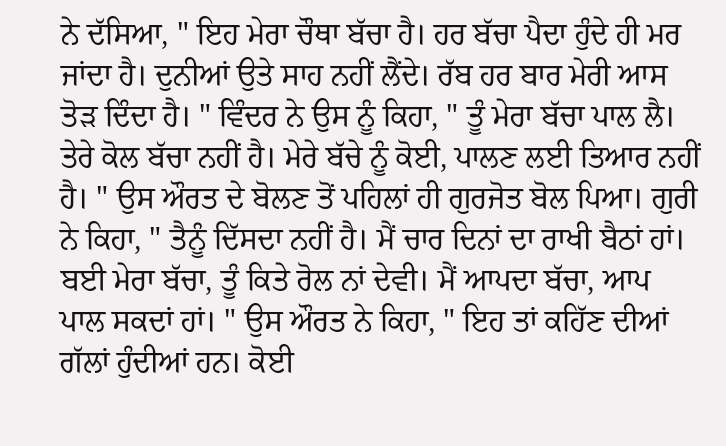ਨੇ ਦੱਸਿਆ, " ਇਹ ਮੇਰਾ ਚੌਥਾ ਬੱਚਾ ਹੈ। ਹਰ ਬੱਚਾ ਪੈਦਾ ਹੁੰਦੇ ਹੀ ਮਰ ਜਾਂਦਾ ਹੈ। ਦੁਨੀਆਂ ਉਤੇ ਸਾਹ ਨਹੀਂ ਲੈਂਦੇ। ਰੱਬ ਹਰ ਬਾਰ ਮੇਰੀ ਆਸ ਤੋੜ ਦਿੰਦਾ ਹੈ। " ਵਿੰਦਰ ਨੇ ਉਸ ਨੂੰ ਕਿਹਾ, " ਤੂੰ ਮੇਰਾ ਬੱਚਾ ਪਾਲ ਲੈ। ਤੇਰੇ ਕੋਲ ਬੱਚਾ ਨਹੀਂ ਹੈ। ਮੇਰੇ ਬੱਚੇ ਨੂੰ ਕੋਈ, ਪਾਲਣ ਲਈ ਤਿਆਰ ਨਹੀਂ ਹੈ। " ਉਸ ਔਰਤ ਦੇ ਬੋਲਣ ਤੋਂ ਪਹਿਲਾਂ ਹੀ ਗੁਰਜੋਤ ਬੋਲ ਪਿਆ। ਗੁਰੀ ਨੇ ਕਿਹਾ, " ਤੈਨੂੰ ਦਿੱਸਦਾ ਨਹੀਂ ਹੈ। ਮੈਂ ਚਾਰ ਦਿਨਾਂ ਦਾ ਰਾਖੀ ਬੈਠਾਂ ਹਾਂ। ਬਈ ਮੇਰਾ ਬੱਚਾ, ਤੂੰ ਕਿਤੇ ਰੋਲ ਨਾਂ ਦੇਵੀ। ਮੈਂ ਆਪਦਾ ਬੱਚਾ, ਆਪ ਪਾਲ ਸਕਦਾਂ ਹਾਂ। " ਉਸ ਔਰਤ ਨੇ ਕਿਹਾ, " ਇਹ ਤਾਂ ਕਹਿੱਣ ਦੀਆਂ ਗੱਲਾਂ ਹੁੰਦੀਆਂ ਹਨ। ਕੋਈ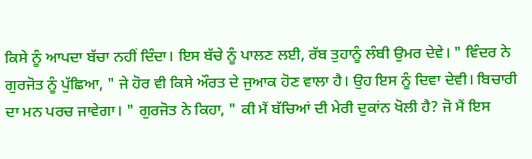ਕਿਸੇ ਨੂੰ ਆਪਦਾ ਬੱਚਾ ਨਹੀਂ ਦਿੰਦਾ। ਇਸ ਬੱਚੇ ਨੂੰ ਪਾਲਣ ਲਈ, ਰੱਬ ਤੁਹਾਨੂੰ ਲੰਬੀ ਉਮਰ ਦੇਵੇ। " ਵਿੰਦਰ ਨੇ ਗੁਰਜੋਤ ਨੂੰ ਪੁੱਛਿਆ, " ਜੇ ਹੋਰ ਵੀ ਕਿਸੇ ਔਰਤ ਦੇ ਜੁਆਕ ਹੋਣ ਵਾਲਾ ਹੈ। ਉਹ ਇਸ ਨੂੰ ਦਿਵਾ ਦੇਵੀ। ਬਿਚਾਰੀ ਦਾ ਮਨ ਪਰਚ ਜਾਵੇਗਾ। " ਗੁਰਜੋਤ ਨੇ ਕਿਹਾ, " ਕੀ ਮੈਂ ਬੱਚਿਆਂ ਦੀ ਮੇਰੀ ਦੁਕਾਂਨ ਖੋਲੀ ਹੈ? ਜੋ ਮੈਂ ਇਸ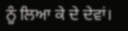ਨੂੰ ਲਿਆ ਕੇ ਦੇ ਦੇਵਾਂ।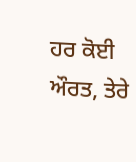ਹਰ ਕੋਈ ਔਰਤ, ਤੇਰੇ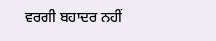ਵਰਗੀ ਬਹਾਦਰ ਨਹੀਂ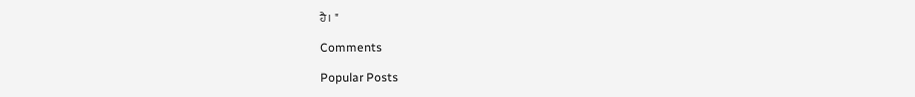ਹੈ। "

Comments

Popular Posts